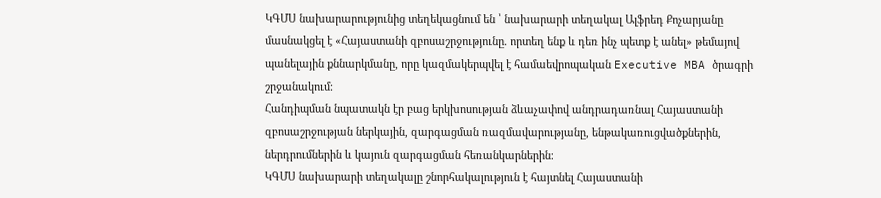ԿԳՄՍ նախարարությունից տեղեկացնում են ՝ նախարարի տեղակալ Ալֆրեդ Քոչարյանը մասնակցել է «Հայաստանի զբոսաշրջությունը. որտեղ ենք և դեռ ինչ պետք է անել» թեմայով պանելային քննարկմանը, որը կազմակերպվել է համաեվրոպական Executive MBA ծրագրի շրջանակում։
Հանդիպման նպատակն էր բաց երկխոսության ձևաչափով անդրադառնալ Հայաստանի զբոսաշրջության ներկային, զարգացման ռազմավարությանը, ենթակառուցվածքներին, ներդրումներին և կայուն զարգացման հեռանկարներին։
ԿԳՄՍ նախարարի տեղակալը շնորհակալություն է հայտնել Հայաստանի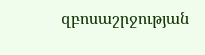զբոսաշրջության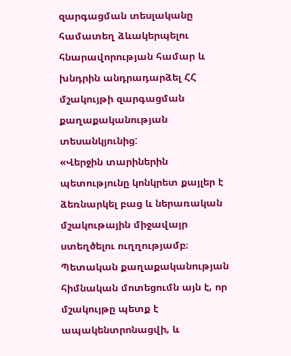զարգացման տեսլականը համատեղ ձևակերպելու հնարավորության համար և խնդրին անդրադարձել ՀՀ մշակույթի զարգացման քաղաքականության տեսանկյունից:
«Վերջին տարիներին պետությունը կոնկրետ քայլեր է ձեռնարկել բաց և ներառական մշակութային միջավայր ստեղծելու ուղղությամբ։ Պետական քաղաքականության հիմնական մոտեցումն այն է, որ մշակույթը պետք է ապակենտրոնացվի, և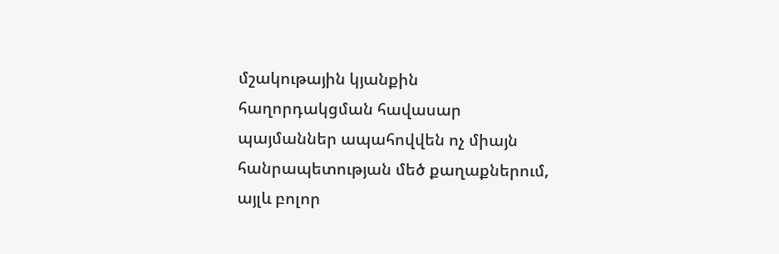մշակութային կյանքին հաղորդակցման հավասար պայմաններ ապահովվեն ոչ միայն հանրապետության մեծ քաղաքներում, այլև բոլոր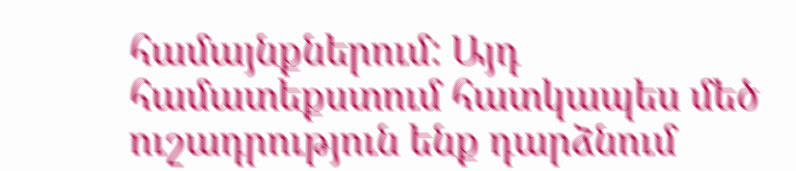համայնքներում: Այդ համատեքստում հատկապես մեծ ուշադրություն ենք դարձնում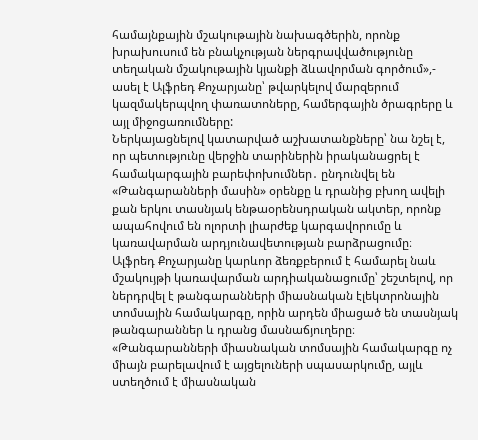համայնքային մշակութային նախագծերին, որոնք խրախուսում են բնակչության ներգրավվածությունը տեղական մշակութային կյանքի ձևավորման գործում»,- ասել է Ալֆրեդ Քոչարյանը՝ թվարկելով մարզերում կազմակերպվող փառատոները, համերգային ծրագրերը և այլ միջոցառումները:
Ներկայացնելով կատարված աշխատանքները՝ նա նշել է, որ պետությունը վերջին տարիներին իրականացրել է համակարգային բարեփոխումներ․ ընդունվել են «Թանգարանների մասին» օրենքը և դրանից բխող ավելի քան երկու տասնյակ ենթաօրենսդրական ակտեր, որոնք ապահովում են ոլորտի լիարժեք կարգավորումը և կառավարման արդյունավետության բարձրացումը։
Ալֆրեդ Քոչարյանը կարևոր ձեռքբերում է համարել նաև մշակույթի կառավարման արդիականացումը՝ շեշտելով, որ ներդրվել է թանգարանների միասնական էլեկտրոնային տոմսային համակարգը, որին արդեն միացած են տասնյակ թանգարաններ և դրանց մասնաճյուղերը։ «Թանգարանների միասնական տոմսային համակարգը ոչ միայն բարելավում է այցելուների սպասարկումը, այլև ստեղծում է միասնական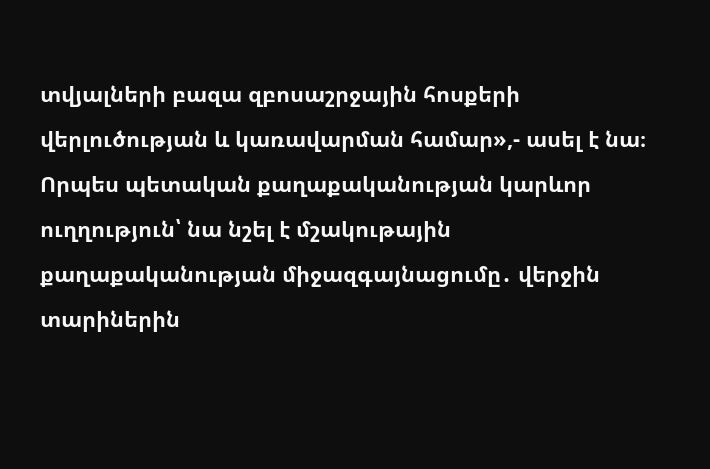տվյալների բազա զբոսաշրջային հոսքերի վերլուծության և կառավարման համար»,- ասել է նա։
Որպես պետական քաղաքականության կարևոր ուղղություն՝ նա նշել է մշակութային քաղաքականության միջազգայնացումը․ վերջին տարիներին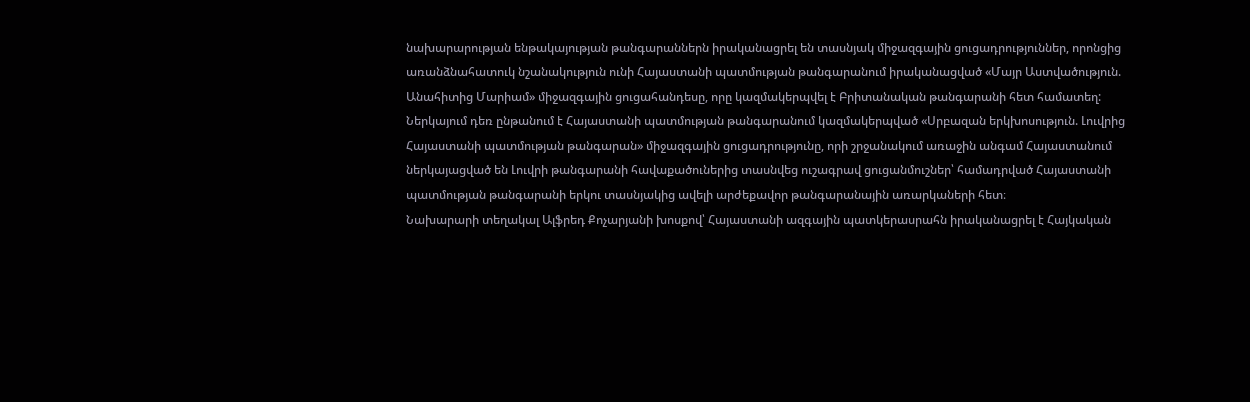նախարարության ենթակայության թանգարաններն իրականացրել են տասնյակ միջազգային ցուցադրություններ, որոնցից առանձնահատուկ նշանակություն ունի Հայաստանի պատմության թանգարանում իրականացված «Մայր Աստվածություն. Անահիտից Մարիամ» միջազգային ցուցահանդեսը, որը կազմակերպվել է Բրիտանական թանգարանի հետ համատեղ: Ներկայում դեռ ընթանում է Հայաստանի պատմության թանգարանում կազմակերպված «Սրբազան երկխոսություն. Լուվրից Հայաստանի պատմության թանգարան» միջազգային ցուցադրությունը, որի շրջանակում առաջին անգամ Հայաստանում ներկայացված են Լուվրի թանգարանի հավաքածուներից տասնվեց ուշագրավ ցուցանմուշներ՝ համադրված Հայաստանի պատմության թանգարանի երկու տասնյակից ավելի արժեքավոր թանգարանային առարկաների հետ։
Նախարարի տեղակալ Ալֆրեդ Քոչարյանի խոսքով՝ Հայաստանի ազգային պատկերասրահն իրականացրել է Հայկական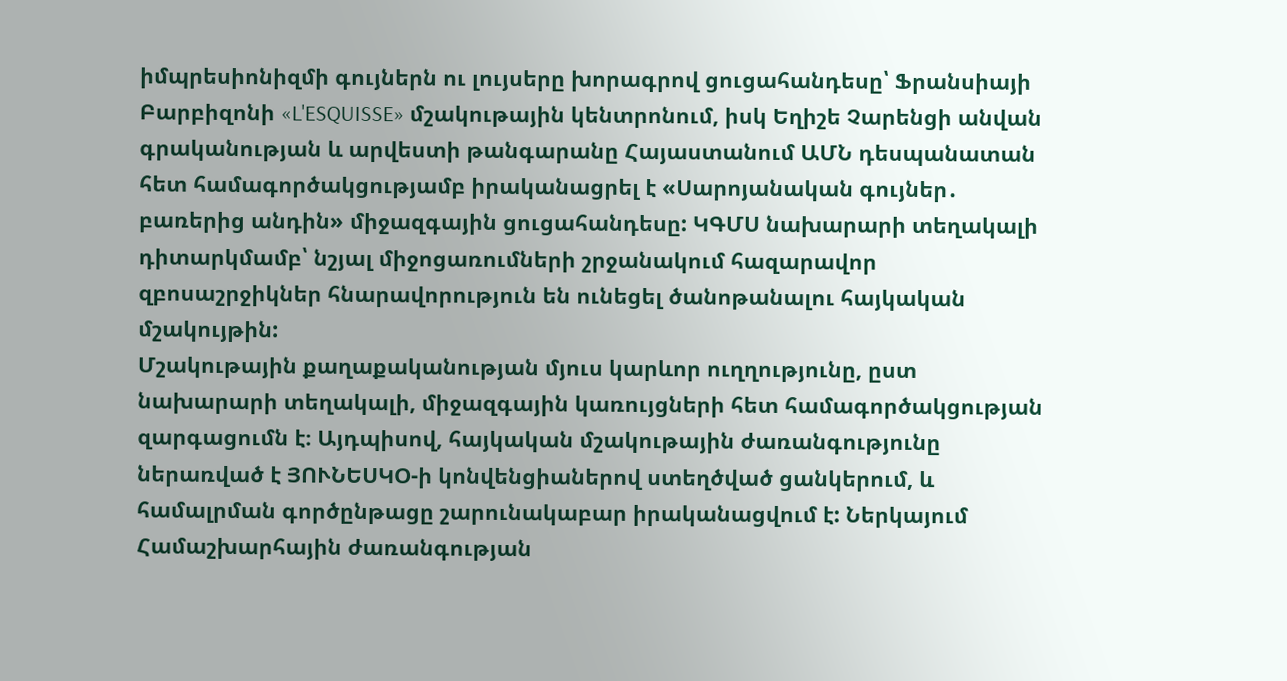իմպրեսիոնիզմի գույներն ու լույսերը խորագրով ցուցահանդեսը՝ Ֆրանսիայի Բարբիզոնի «L'ESQUISSE» մշակութային կենտրոնում, իսկ Եղիշե Չարենցի անվան գրականության և արվեստի թանգարանը Հայաստանում ԱՄՆ դեսպանատան հետ համագործակցությամբ իրականացրել է «Սարոյանական գույներ․ բառերից անդին» միջազգային ցուցահանդեսը: ԿԳՄՍ նախարարի տեղակալի դիտարկմամբ՝ նշյալ միջոցառումների շրջանակում հազարավոր զբոսաշրջիկներ հնարավորություն են ունեցել ծանոթանալու հայկական մշակույթին:
Մշակութային քաղաքականության մյուս կարևոր ուղղությունը, ըստ նախարարի տեղակալի, միջազգային կառույցների հետ համագործակցության զարգացումն է։ Այդպիսով, հայկական մշակութային ժառանգությունը ներառված է ՅՈՒՆԵՍԿՕ-ի կոնվենցիաներով ստեղծված ցանկերում, և համալրման գործընթացը շարունակաբար իրականացվում է: Ներկայում Համաշխարհային ժառանգության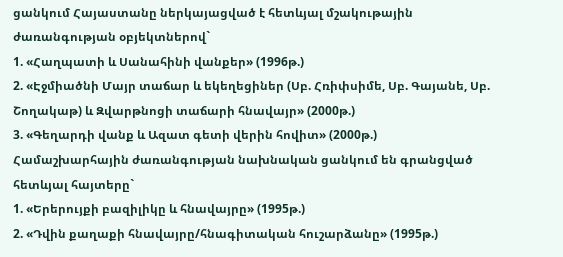ցանկում Հայաստանը ներկայացված է հետևյալ մշակութային ժառանգության օբյեկտներով`
1. «Հաղպատի և Սանահինի վանքեր» (1996թ.)
2. «Էջմիածնի Մայր տաճար և եկեղեցիներ (Սբ. Հռիփսիմե, Սբ. Գայանե, Սբ. Շողակաթ) և Զվարթնոցի տաճարի հնավայր» (2000թ.)
3. «Գեղարդի վանք և Ազատ գետի վերին հովիտ» (2000թ.)
Համաշխարհային ժառանգության նախնական ցանկում են գրանցված հետևյալ հայտերը`
1. «Երերույքի բազիլիկը և հնավայրը» (1995թ.)
2. «Դվին քաղաքի հնավայրը/հնագիտական հուշարձանը» (1995թ.)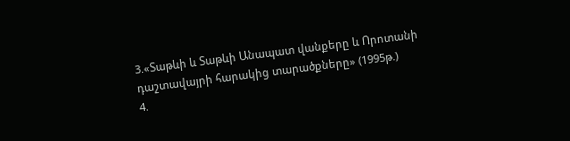3.«Տաթևի և Տաթևի Անապատ վանքերը և Որոտանի դաշտավայրի հարակից տարածքները» (1995թ.)
4.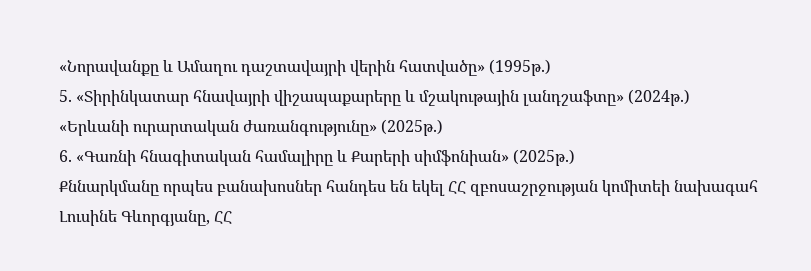«Նորավանքը և Ամաղու դաշտավայրի վերին հատվածը» (1995թ.)
5. «Տիրինկատար հնավայրի վիշապաքարերը և մշակութային լանդշաֆտը» (2024թ.)
«Երևանի ուրարտական ժառանգությունը» (2025թ.)
6. «Գառնի հնագիտական համալիրը և Քարերի սիմֆոնիան» (2025թ.)
Քննարկմանը որպես բանախոսներ հանդես են եկել ՀՀ զբոսաշրջության կոմիտեի նախագահ Լուսինե Գևորգյանը, ՀՀ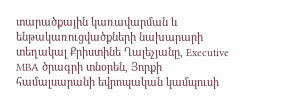տարածքային կառավարման և ենթակառուցվածքների նախարարի տեղակալ Քրիստինե Ղալեչյանը, Executive MBA ծրագրի տնօրեն, Յորքի համալսարանի եվրոպական կամպուսի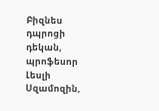Բիզնես դպրոցի դեկան, պրոֆեսոր Լեսլի Սզամոզին,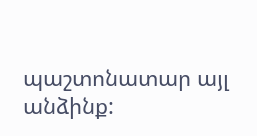պաշտոնատար այլ անձինք: